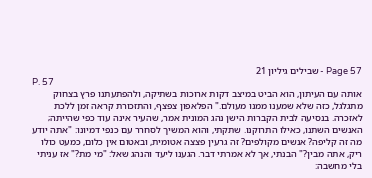Page 57 - שבילים גיליון 21
P. 57
אותה עם העיתון, הוא הביט במיצב דקות ארוכות בשתיקה, ולהפתעתנו פרץ בצחוק מתגלגל, כזה שלא שמענו ממנו מעולם." הפלאפון צפצף, והתזכורת קראה זמן ללכת לאזכרה. בנסיעה לבית הקברות הישן נהג המונית אמר, שהעיר אינה עוד כפי שהייתה; האנשים השתנו, כאילו התרוקנו. שתקתי, והוא המשיך לסחרר עם כנפי דמיונו: "אתה יודע מה זה קליפה? אנשים מקולפים? זה גרעין פצצה אטומית, ובאטום אין כלום, כמעט כולו ריק, אתה מבין?" הבנתי, אך לא אמרתי דבר. הגענו ליעד והנהג שאל: "מי מת?" אז עניתי בלי מחשבה: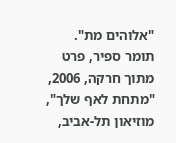"אלוהים מת".
תומר ספיר, פרט מתוך חרקה, 2006, "מתחת לאף שלך", מוזיאון תל-אביב,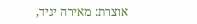אוצרת: מאירה יגיד,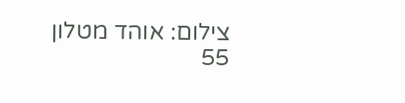צילום: אוהד מטלון
55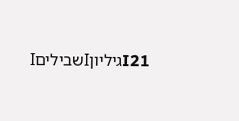I21גיליוןIשביליםI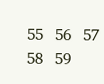55   56   57   58   59